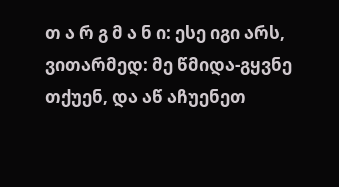თ ა რ გ მ ა ნ ი: ესე იგი არს, ვითარმედ: მე წმიდა-გყვნე თქუენ, და აწ აჩუენეთ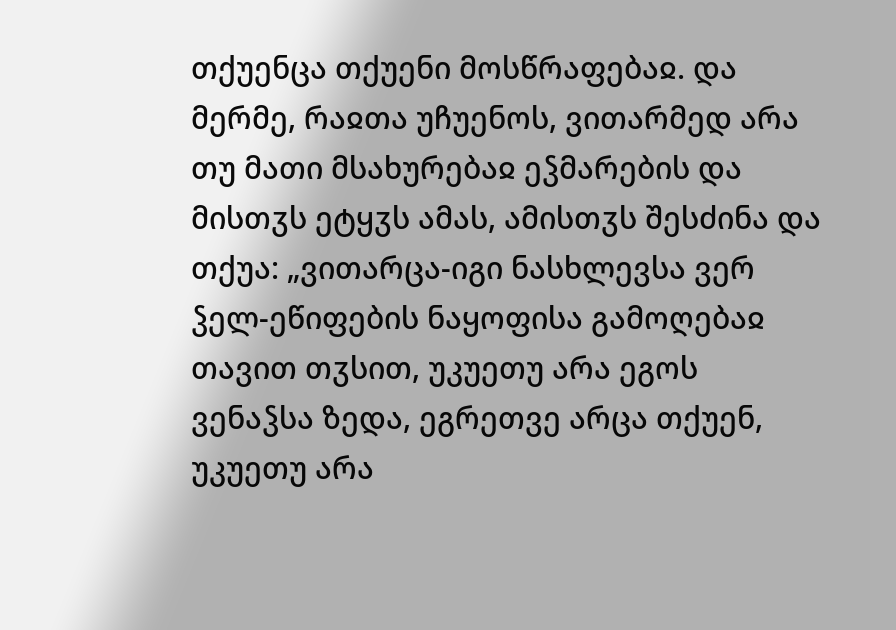თქუენცა თქუენი მოსწრაფებაჲ. და მერმე, რაჲთა უჩუენოს, ვითარმედ არა თუ მათი მსახურებაჲ ეჴმარების და მისთჳს ეტყჳს ამას, ამისთჳს შესძინა და თქუა: „ვითარცა-იგი ნასხლევსა ვერ ჴელ-ეწიფების ნაყოფისა გამოღებაჲ თავით თჳსით, უკუეთუ არა ეგოს ვენაჴსა ზედა, ეგრეთვე არცა თქუენ, უკუეთუ არა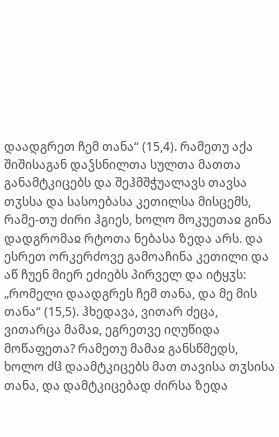დაადგრეთ ჩემ თანა“ (15,4). რამეთუ აქა შიშისაგან დაჴსნილთა სულთა მათთა განამტკიცებს და შეჰმშჭუალავს თავსა თჳსსა და სასოებასა კეთილსა მისცემს, რამე-თუ ძირი ჰგიეს, ხოლო მოკუეთაჲ გინა დადგრომაჲ რტოთა ნებასა ზედა არს. და ესრეთ ორკერძოვე გამოაჩინა კეთილი და აწ ჩუენ მიერ ეძიებს პირველ და იტყჳს: „რომელი დაადგრეს ჩემ თანა, და მე მის თანა“ (15,5). ჰხედავა, ვითარ ძეცა, ვითარცა მამაჲ, ეგრეთვე იღუწიდა მოწაფეთა? რამეთუ მამაჲ განსწმედს, ხოლო ძჱ დაამტკიცებს მათ თავისა თჳსისა თანა, და დამტკიცებად ძირსა ზედა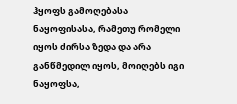ჰყოფს გამოღებასა ნაყოფისასა, რამეთუ რომელი იყოს ძირსა ზედა და არა განწმედილ იყოს, მოიღებს იგი ნაყოფსა,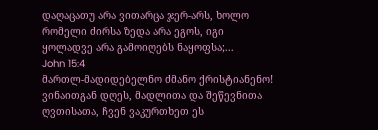დაღაცათუ არა ვითარცა ჯერ-არს, ხოლო რომელი ძირსა ზედა არა ეგოს, იგი ყოლადვე არა გამოიღებს ნაყოფსა;...
John 15:4
მართლ-მადიდებელნო ძმანო ქრისტიანენო! ვინაითგან დღეს, მადლითა და შეწევნითა ღვთისათა, ჩვენ ვაკურთხეთ ეს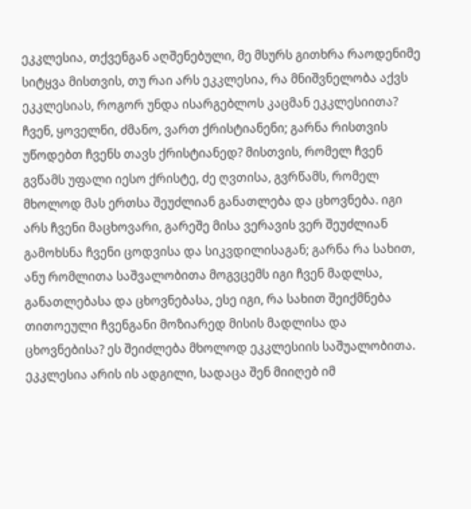ეკკლესია, თქვენგან აღშენებული, მე მსურს გითხრა რაოდენიმე სიტყვა მისთვის, თუ რაი არს ეკკლესია, რა მნიშვნელობა აქვს ეკკლესიას, როგორ უნდა ისარგებლოს კაცმან ეკკლესიითა?
ჩვენ, ყოველნი, ძმანო, ვართ ქრისტიანენი; გარნა რისთვის უწოდებთ ჩვენს თავს ქრისტიანედ? მისთვის, რომელ ჩვენ გვწამს უფალი იესო ქრისტე, ძე ღვთისა, გვრწამს, რომელ მხოლოდ მას ერთსა შეუძლიან განათლება და ცხოვნება. იგი არს ჩვენი მაცხოვარი, გარეშე მისა ვერავის ვერ შეუძლიან გამოხსნა ჩვენი ცოდვისა და სიკვდილისაგან; გარნა რა სახით, ანუ რომლითა საშვალობითა მოგვცემს იგი ჩვენ მადლსა, განათლებასა და ცხოვნებასა, ესე იგი, რა სახით შეიქმნება თითოეული ჩვენგანი მოზიარედ მისის მადლისა და ცხოვნებისა? ეს შეიძლება მხოლოდ ეკკლესიის საშუალობითა. ეკკლესია არის ის ადგილი, სადაცა შენ მიიღებ იმ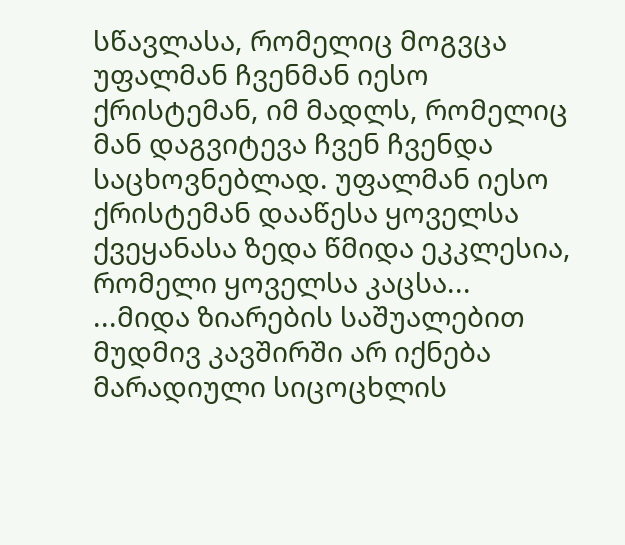სწავლასა, რომელიც მოგვცა უფალმან ჩვენმან იესო ქრისტემან, იმ მადლს, რომელიც მან დაგვიტევა ჩვენ ჩვენდა საცხოვნებლად. უფალმან იესო ქრისტემან დააწესა ყოველსა ქვეყანასა ზედა წმიდა ეკკლესია, რომელი ყოველსა კაცსა...
...მიდა ზიარების საშუალებით მუდმივ კავშირში არ იქნება მარადიული სიცოცხლის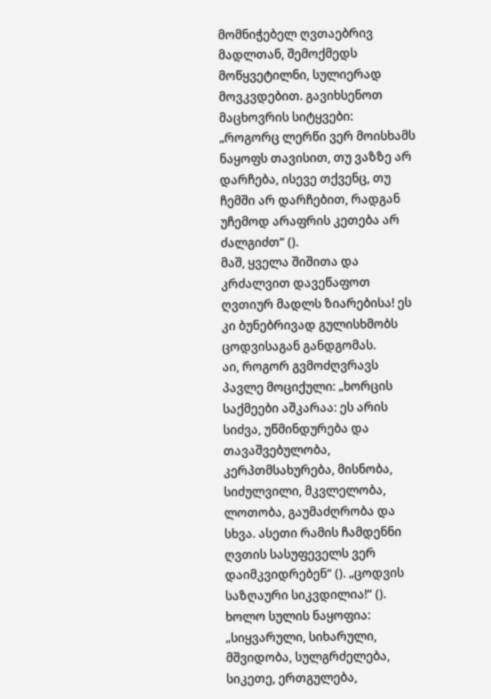მომნიჭებელ ღვთაებრივ მადლთან, შემოქმედს მოწყვეტილნი, სულიერად მოვკვდებით. გავიხსენოთ მაცხოვრის სიტყვები: „როგორც ლერწი ვერ მოისხამს ნაყოფს თავისით, თუ ვაზზე არ დარჩება, ისევე თქვენც, თუ ჩემში არ დარჩებით, რადგან უჩემოდ არაფრის კეთება არ ძალგიძთ“ ().
მაშ, ყველა შიშითა და კრძალვით დავეწაფოთ ღვთიურ მადლს ზიარებისა! ეს კი ბუნებრივად გულისხმობს ცოდვისაგან განდგომას.
აი, როგორ გვმოძღვრავს პავლე მოციქული: „ხორცის საქმეები აშკარაა: ეს არის სიძვა, უწმინდურება და თავაშვებულობა, კერპთმსახურება, მისნობა, სიძულვილი, მკვლელობა, ლოთობა, გაუმაძღრობა და სხვა. ასეთი რამის ჩამდენნი ღვთის სასუფეველს ვერ დაიმკვიდრებენ“ (). „ცოდვის საზღაური სიკვდილია!“ ().
ხოლო სულის ნაყოფია: „სიყვარული, სიხარული, მშვიდობა, სულგრძელება, სიკეთე, ერთგულება,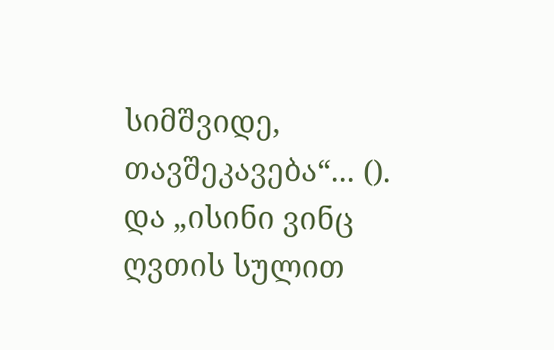სიმშვიდე, თავშეკავება“... (). და „ისინი ვინც ღვთის სულით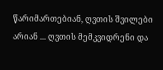წარიმართებიან, ღვთის შვილები არიან ... ღვთის მემკვიდრენი და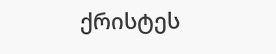ქრისტეს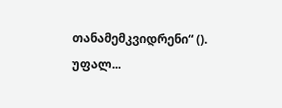თანამემკვიდრენი“ ().
უფალ...